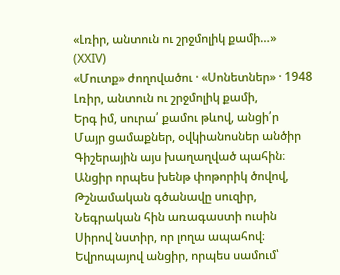«Լռիր, անտուն ու շրջմոլիկ քամի…»
(XXIV)
«Մուտք» ժողովածու · «Սոնետներ» · 1948
Լռիր, անտուն ու շրջմոլիկ քամի,
Երգ իմ, սուրա՛ քամու թևով, անցի՛ր
Մայր ցամաքներ, օվկիանոսներ անծիր
Գիշերային այս խաղաղված պահին։
Անցիր որպես խենթ փոթորիկ ծովով,
Թշնամական գծանավը սուզիր,
Նեգրական հին առագաստի ուսին
Սիրով նստիր, որ լողա ապահով։
Եվրոպայով անցիր, որպես սամում՝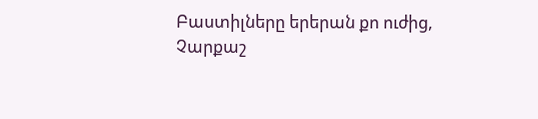Բաստիլները երերան քո ուժից,
Չարքաշ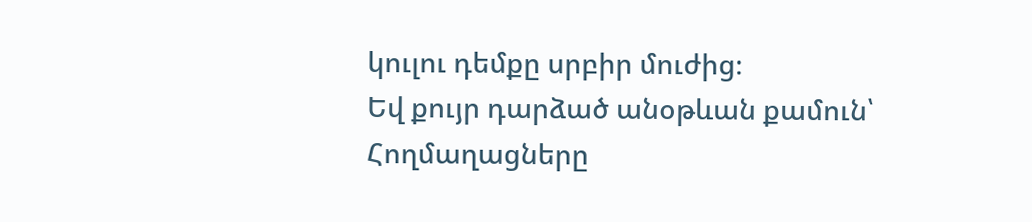կուլու դեմքը սրբիր մուժից։
Եվ քույր դարձած անօթևան քամուն՝
Հողմաղացները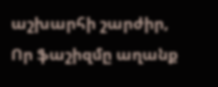աշխարհի շարժիր,
Որ ֆաշիզմը աղանք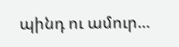պինդ ու ամուր…